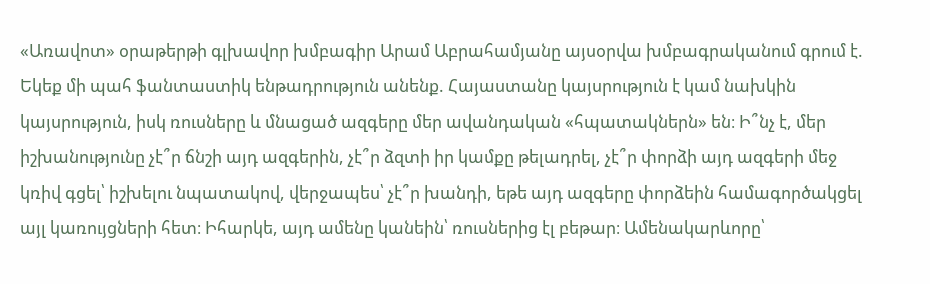«Առավոտ» օրաթերթի գլխավոր խմբագիր Արամ Աբրահամյանը այսօրվա խմբագրականում գրում է.
Եկեք մի պահ ֆանտաստիկ ենթադրություն անենք. Հայաստանը կայսրություն է կամ նախկին կայսրություն, իսկ ռուսները և մնացած ազգերը մեր ավանդական «հպատակներն» են։ Ի՞նչ է, մեր իշխանությունը չէ՞ր ճնշի այդ ազգերին, չէ՞ր ձզտի իր կամքը թելադրել, չէ՞ր փորձի այդ ազգերի մեջ կռիվ գցել՝ իշխելու նպատակով, վերջապես՝ չէ՞ր խանդի, եթե այդ ազգերը փորձեին համագործակցել այլ կառույցների հետ։ Իհարկե, այդ ամենը կանեին՝ ռուսներից էլ բեթար։ Ամենակարևորը՝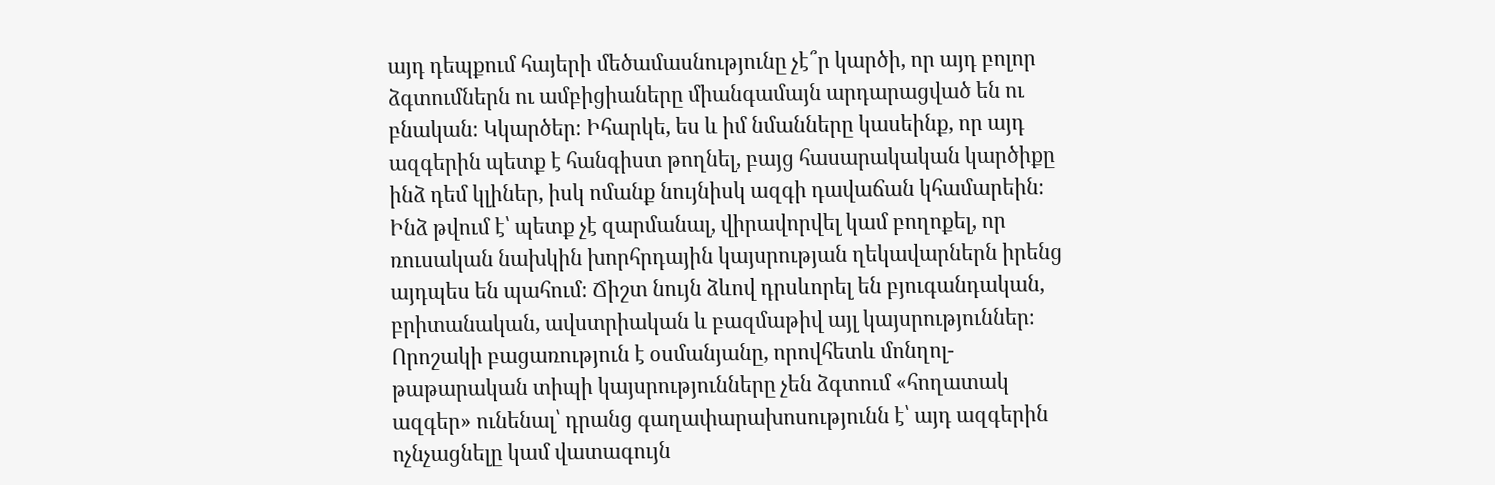այդ դեպքում հայերի մեծամասնությունը չէ՞ր կարծի, որ այդ բոլոր ձգտումներն ու ամբիցիաները միանգամայն արդարացված են ու բնական։ Կկարծեր։ Իհարկե, ես և իմ նմանները կասեինք, որ այդ ազգերին պետք է հանգիստ թողնել, բայց հասարակական կարծիքը ինձ դեմ կլիներ, իսկ ոմանք նույնիսկ ազգի դավաճան կհամարեին։
Ինձ թվում է՝ պետք չէ զարմանալ, վիրավորվել կամ բողոքել, որ ռուսական նախկին խորհրդային կայսրության ղեկավարներն իրենց այդպես են պահում։ Ճիշտ նույն ձևով դրսևորել են բյուգանդական, բրիտանական, ավստրիական և բազմաթիվ այլ կայսրություններ։ Որոշակի բացառություն է օսմանյանը, որովհետև մոնղոլ-թաթարական տիպի կայսրությունները չեն ձգտում «հողատակ ազգեր» ունենալ՝ դրանց գաղափարախոսությունն է՝ այդ ազգերին ոչնչացնելը կամ վատագույն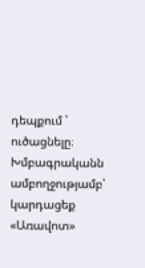դեպքում ՝ ուծացնելը։
Խմբագրականն ամբողջությամբ՝ կարդացեք «Առավոտ»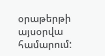օրաթերթի այսօրվա համարում: